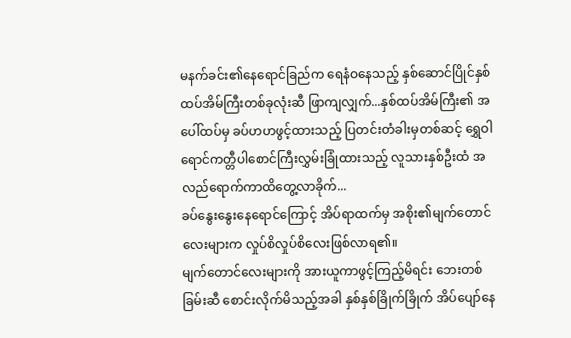မနက်ခင်း၏နေရောင်ခြည်က ရေနံဝနေသည့် နှစ်ဆောင်ပြိုင်နှစ်ထပ်အိမ်ကြီးတစ်ခုလုံးဆီ ဖြာကျလျှက်...နှစ်ထပ်အိမ်ကြီး၏ အပေါ်ထပ်မှ ခပ်ဟဟဖွင့်ထားသည့် ပြတင်းတံခါးမှတစ်ဆင့် ရွှေဝါရောင်ကတ္တီပါစောင်ကြီးလွှမ်းခြုံထားသည့် လူသားနှစ်ဦးထံ အလည်ရောက်ကာထိတွေ့လာခိုက်...
ခပ်နွေးနွေးနေရောင်ကြောင့် အိပ်ရာထက်မှ အစိုး၏မျက်တောင်လေးများက လှုပ်စိလှုပ်စိလေးဖြစ်လာရ၏။
မျက်တောင်လေးများကို အားယူကာဖွင့်ကြည့်မိရင်း ဘေးတစ်ခြမ်းဆီ စောင်းလိုက်မိသည့်အခါ နှစ်နှစ်ခြိုက်ခြိုက် အိပ်ပျော်နေ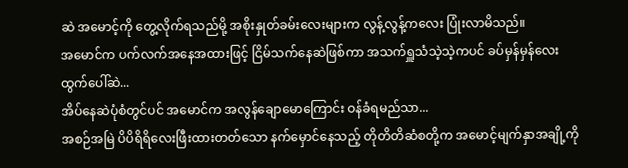ဆဲ အမောင့်ကို တွေ့လိုက်ရသည်မို့ အစိုးနှုတ်ခမ်းလေးများက လွန့်လွန့်ကလေး ပြုံးလာမိသည်။
အမောင်က ပက်လက်အနေအထားဖြင့် ငြိမ်သက်နေဆဲဖြစ်ကာ အသက်ရှူသံသဲ့သဲ့ကပင် ခပ်မှန်မှန်လေးထွက်ပေါ်ဆဲ...
အိပ်နေဆဲပုံစံတွင်ပင် အမောင်က အလွန်ချောမောကြောင်း ဝန်ခံရမည်သာ...
အစဉ်အမြဲ ပိပိရိရိလေးဖြီးထားတတ်သော နက်မှောင်နေသည့် တိုတိတိဆံစတို့က အမောင့်မျက်နှာအချို့ကို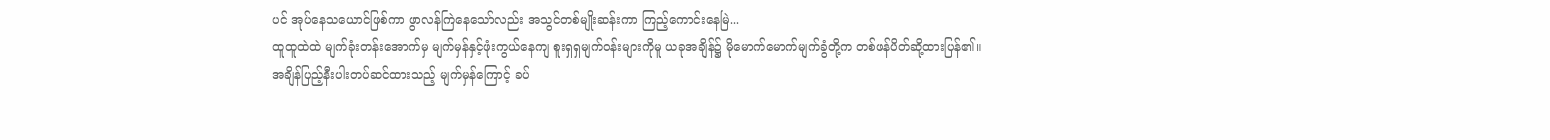ပင် အုပ်နေသယောင်ဖြစ်ကာ ဖွာလန်ကြဲနေသော်လည်း အသွင်တစ်မျိုးဆန်းကာ ကြည့်ကောင်းနေမြဲ...
ထူထူထဲထဲ မျက်ခုံးတန်းအောက်မှ မျက်မှန်နှင့်ဖုံးကွယ်နေကျ စူးရှရှမျက်ဝန်းများကိုမူ ယခုအချိန်၌ မိုမောက်မောက်မျက်ခွံတို့က တစ်ဖန်ပိတ်ဆို့ထားပြန်၏။
အချိန်ပြည့်နီးပါးတပ်ဆင်ထားသည့် မျက်မှန်ကြောင့် ခပ်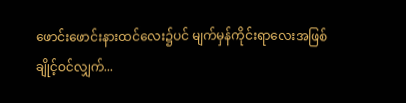ဖောင်းဖောင်းနားထင်လေး၌ပင် မျက်မှန်ကိုင်းရာလေးအဖြစ် ချိုင့်ဝင်လျှက်...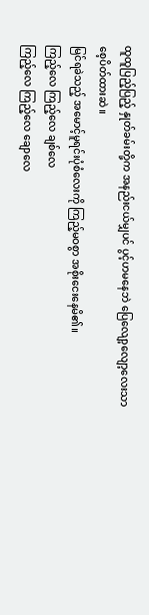ထူထူပြည့်ပြည့် နှုတ်ခမ်းတို့က အနည်းငယ်မျှပင် ပွင့်ဟမနေဘဲ ပြေလျော့လျော့လေးသာ စေ့ပိတ်ထားဆဲ။
မြင်ရခဲသည့် အမောင့်မူရင်းပုံစံလေးကို ကြည့်မဝစွာ အစိုးငေးနေမိ၏။
ကြည့်လေ ကြည့်လေ ချစ်လေ
ကြည့်လေ ကြည့်လေ ချောလေ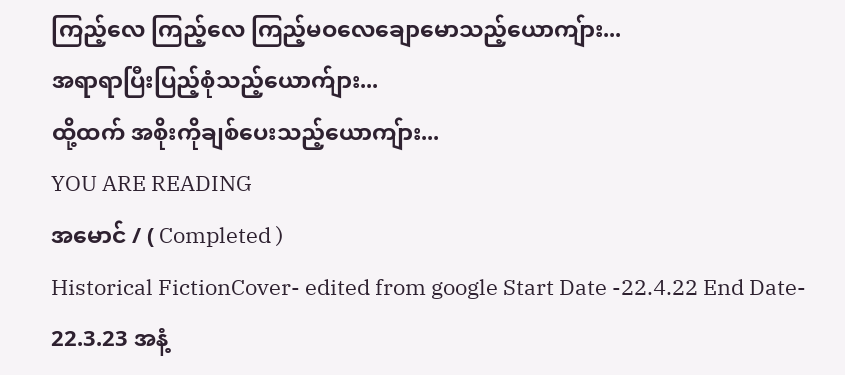ကြည့်လေ ကြည့်လေ ကြည့်မဝလေချောမောသည့်ယောကျ်ား...
အရာရာပြီးပြည့်စုံသည့်ယောက်ျား...
ထို့ထက် အစိုးကိုချစ်ပေးသည့်ယောကျ်ား...
YOU ARE READING
အမောင် / ( Completed )
Historical FictionCover- edited from google Start Date -22.4.22 End Date- 22.3.23 အနံ့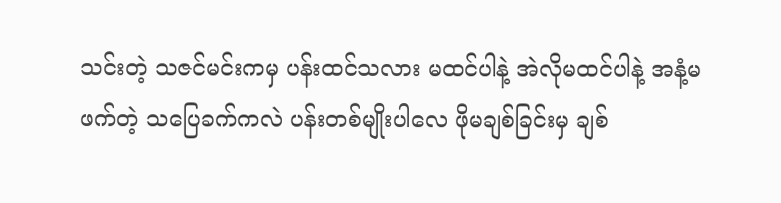သင်းတဲ့ သဇင်မင်းကမှ ပန်းထင်သလား မထင်ပါနဲ့ အဲလိုမထင်ပါနဲ့ အနံ့မဖက်တဲ့ သပြေခက်ကလဲ ပန်းတစ်မျိုးပါလေ ဖိုမချစ်ခြင်းမှ ချစ်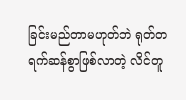ခြင်းမည်တာမဟုတ်ဘဲ ရုတ်တရက်ဆန်စွာဖြစ်လာတဲ့ လိင်တူ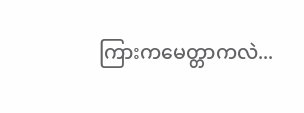ကြားကမေတ္တာကလဲ...